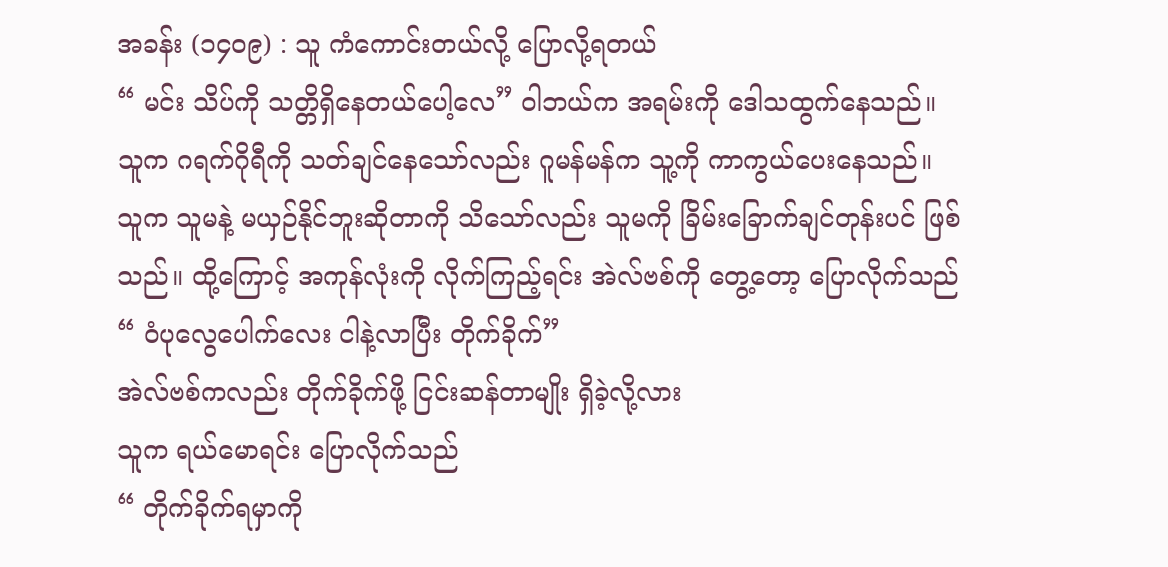အခန်း (၁၄၀၉) : သူ ကံကောင်းတယ်လို့ ပြောလို့ရတယ်
“ မင်း သိပ်ကို သတ္တိရှိနေတယ်ပေါ့လေ” ဝါဘယ်က အရမ်းကို ဒေါသထွက်နေသည်။
သူက ဂရက်ဂိုရီကို သတ်ချင်နေသော်လည်း ဂူမန်မန်က သူ့ကို ကာကွယ်ပေးနေသည်။
သူက သူမနဲ့ မယှဉ်နိုင်ဘူးဆိုတာကို သိသော်လည်း သူမကို ခြိမ်းခြောက်ချင်တုန်းပင် ဖြစ်သည်။ ထို့ကြောင့် အကုန်လုံးကို လိုက်ကြည့်ရင်း အဲလ်ဗစ်ကို တွေ့တော့ ပြောလိုက်သည်
“ ဝံပုလွေပေါက်လေး ငါနဲ့လာပြီး တိုက်ခိုက်”
အဲလ်ဗစ်ကလည်း တိုက်ခိုက်ဖို့ ငြင်းဆန်တာမျိုး ရှိခဲ့လို့လား
သူက ရယ်မောရင်း ပြောလိုက်သည်
“ တိုက်ခိုက်ရမှာကို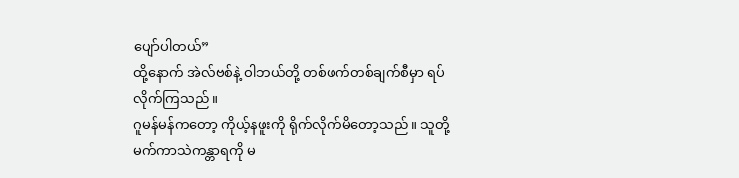ပျော်ပါတယ်”
ထို့နောက် အဲလ်ဗစ်နဲ့ ဝါဘယ်တို့ တစ်ဖက်တစ်ချက်စီမှာ ရပ်လိုက်ကြသည်။
ဂူမန်မန်ကတော့ ကိုယ့်နဖူးကို ရိုက်လိုက်မိတော့သည်။ သူတို့ မက်ကာသဲကန္တာရကို မ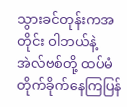သွားခင်တုန်းကအတိုင်း ဝါဘယ်နဲ့ အဲလ်ဗစ်တို့ ထပ်မံ တိုက်ခိုက်နေကြပြန်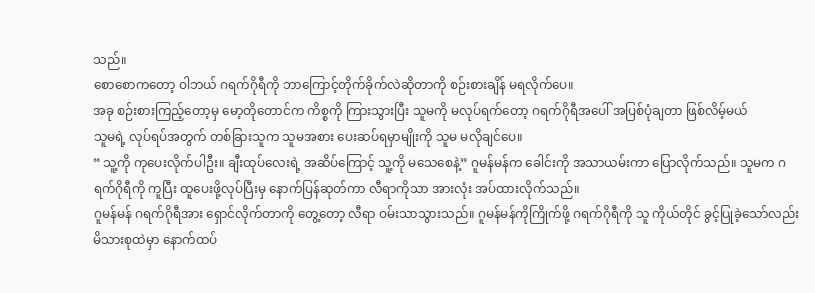သည်။
စောစောကတော့ ဝါဘယ် ဂရက်ဂိုရီကို ဘာကြောင့်တိုက်ခိုက်လဲဆိုတာကို စဉ်းစားချိန် မရလိုက်ပေ။
အခု စဉ်းစားကြည့်တော့မှ မော့တိုတောင်က ကိစ္စကို ကြားသွားပြီး သူမကို မလုပ်ရက်တော့ ဂရက်ဂိုရီအပေါ် အပြစ်ပုံချတာ ဖြစ်လိမ့်မယ်
သူမရဲ့ လုပ်ရပ်အတွက် တစ်ခြားသူက သူမအစား ပေးဆပ်ရမှာမျိုးကို သူမ မလိုချင်ပေ။
“ သူ့ကို ကုပေးလိုက်ပါဦး။ ချီးထုပ်လေးရဲ့ အဆိပ်ကြောင့် သူ့ကို မသေစေနဲ့” ဂူမန်မန်က ခေါင်းကို အသာယမ်းကာ ပြောလိုက်သည်။ သူမက ဂရက်ဂိုရီကို ကူပြီး ထူပေးဖို့လုပ်ပြီးမှ နောက်ပြန်ဆုတ်ကာ လီရာကိုသာ အားလုံး အပ်ထားလိုက်သည်။
ဂူမန်မန် ဂရက်ဂိုရီအား ရှောင်လိုက်တာကို တွေ့တော့ လီရာ ဝမ်းသာသွားသည်။ ဂူမန်မန်ကိုကြိုက်ဖို့ ဂရက်ဂိုရီကို သူ ကိုယ်တိုင် ခွင့်ပြုခဲ့သော်လည်း မိသားစုထဲမှာ နောက်ထပ်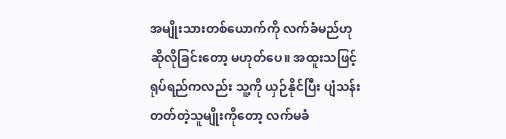အမျိုးသားတစ်ယောက်ကို လက်ခံမည်ဟု ဆိုလိုခြင်းတော့ မဟုတ်ပေ။ အထူးသဖြင့် ရုပ်ရည်ကလည်း သူ့ကို ယှဉ်နိုင်ပြီး ပျံသန်းတတ်တဲ့သူမျိုးကိုတော့ လက်မခံ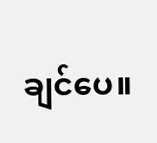ချင်ပေ။